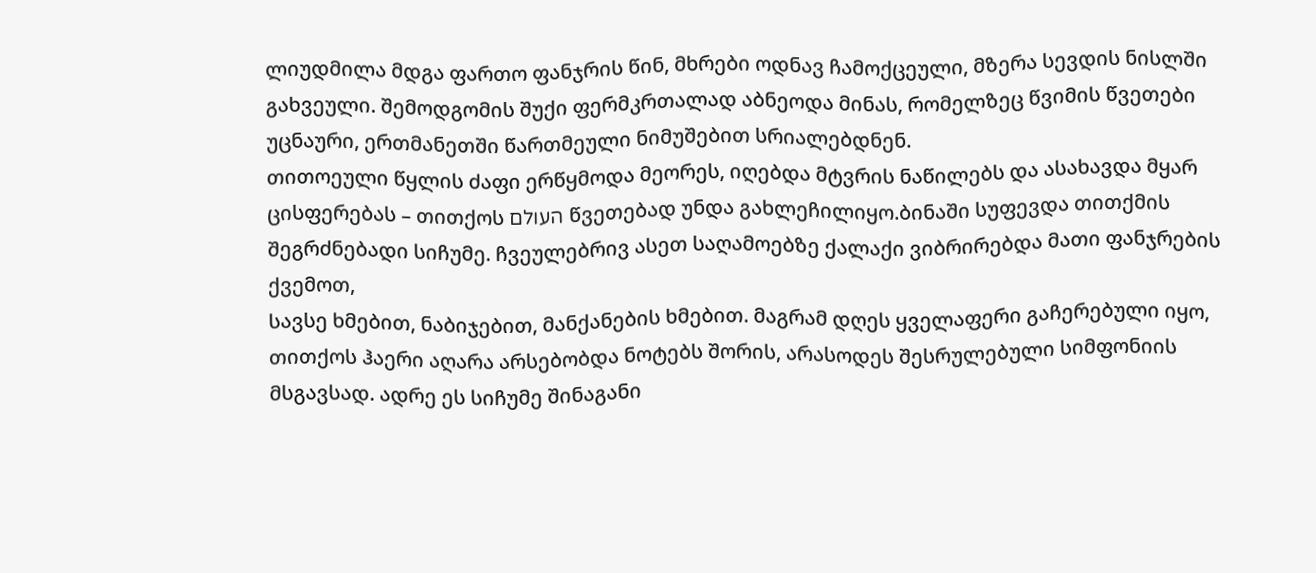ლიუდმილა მდგა ფართო ფანჯრის წინ, მხრები ოდნავ ჩამოქცეული, მზერა სევდის ნისლში გახვეული. შემოდგომის შუქი ფერმკრთალად აბნეოდა მინას, რომელზეც წვიმის წვეთები უცნაური, ერთმანეთში წართმეული ნიმუშებით სრიალებდნენ.
თითოეული წყლის ძაფი ერწყმოდა მეორეს, იღებდა მტვრის ნაწილებს და ასახავდა მყარ ცისფერებას – თითქოს העולם წვეთებად უნდა გახლეჩილიყო.ბინაში სუფევდა თითქმის შეგრძნებადი სიჩუმე. ჩვეულებრივ ასეთ საღამოებზე ქალაქი ვიბრირებდა მათი ფანჯრების ქვემოთ,
სავსე ხმებით, ნაბიჯებით, მანქანების ხმებით. მაგრამ დღეს ყველაფერი გაჩერებული იყო, თითქოს ჰაერი აღარა არსებობდა ნოტებს შორის, არასოდეს შესრულებული სიმფონიის მსგავსად. ადრე ეს სიჩუმე შინაგანი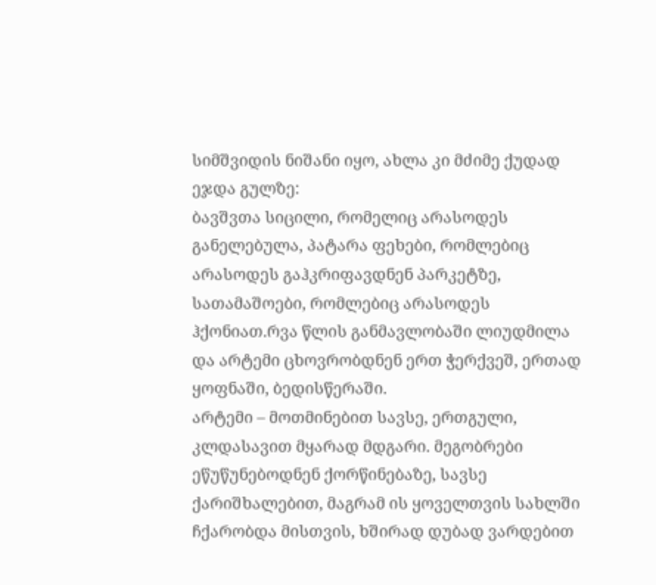სიმშვიდის ნიშანი იყო, ახლა კი მძიმე ქუდად ეჯდა გულზე:
ბავშვთა სიცილი, რომელიც არასოდეს განელებულა, პატარა ფეხები, რომლებიც არასოდეს გაჰკრიფავდნენ პარკეტზე, სათამაშოები, რომლებიც არასოდეს ჰქონიათ.რვა წლის განმავლობაში ლიუდმილა და არტემი ცხოვრობდნენ ერთ ჭერქვეშ, ერთად ყოფნაში, ბედისწერაში.
არტემი – მოთმინებით სავსე, ერთგული, კლდასავით მყარად მდგარი. მეგობრები ეწუწუნებოდნენ ქორწინებაზე, სავსე ქარიშხალებით, მაგრამ ის ყოველთვის სახლში ჩქარობდა მისთვის, ხშირად დუბად ვარდებით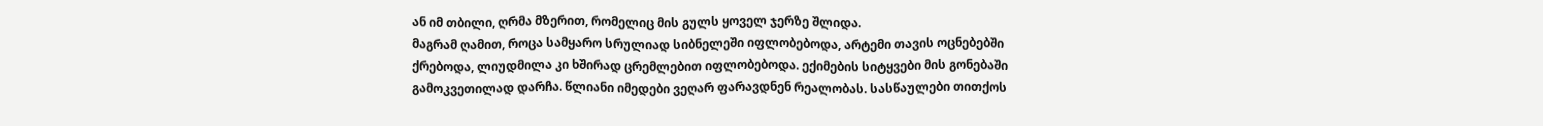ან იმ თბილი, ღრმა მზერით, რომელიც მის გულს ყოველ ჯერზე შლიდა.
მაგრამ ღამით, როცა სამყარო სრულიად სიბნელეში იფლობებოდა, არტემი თავის ოცნებებში ქრებოდა, ლიუდმილა კი ხშირად ცრემლებით იფლობებოდა. ექიმების სიტყვები მის გონებაში გამოკვეთილად დარჩა. წლიანი იმედები ვეღარ ფარავდნენ რეალობას. სასწაულები თითქოს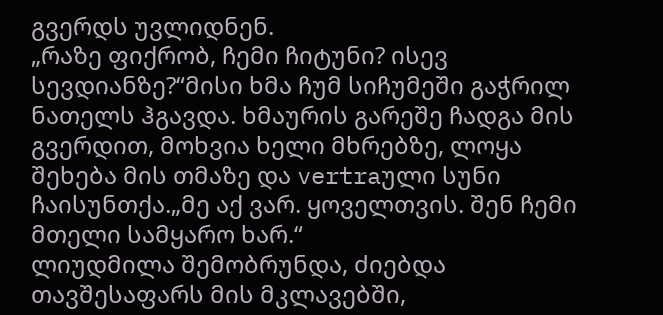გვერდს უვლიდნენ.
„რაზე ფიქრობ, ჩემი ჩიტუნი? ისევ სევდიანზე?“მისი ხმა ჩუმ სიჩუმეში გაჭრილ ნათელს ჰგავდა. ხმაურის გარეშე ჩადგა მის გვერდით, მოხვია ხელი მხრებზე, ლოყა შეხება მის თმაზე და vertraული სუნი ჩაისუნთქა.„მე აქ ვარ. ყოველთვის. შენ ჩემი მთელი სამყარო ხარ.“
ლიუდმილა შემობრუნდა, ძიებდა თავშესაფარს მის მკლავებში,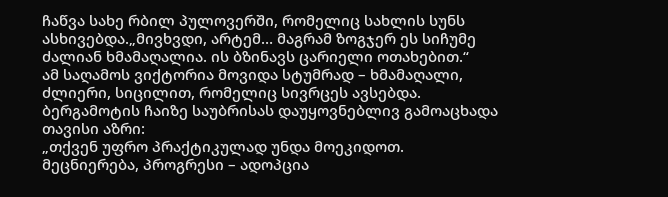ჩაწვა სახე რბილ პულოვერში, რომელიც სახლის სუნს ასხივებდა.„მივხვდი, არტემ… მაგრამ ზოგჯერ ეს სიჩუმე ძალიან ხმამაღალია. ის ბზინავს ცარიელი ოთახებით.“
ამ საღამოს ვიქტორია მოვიდა სტუმრად – ხმამაღალი, ძლიერი, სიცილით, რომელიც სივრცეს ავსებდა. ბერგამოტის ჩაიზე საუბრისას დაუყოვნებლივ გამოაცხადა თავისი აზრი:
„თქვენ უფრო პრაქტიკულად უნდა მოეკიდოთ. მეცნიერება, პროგრესი – ადოპცია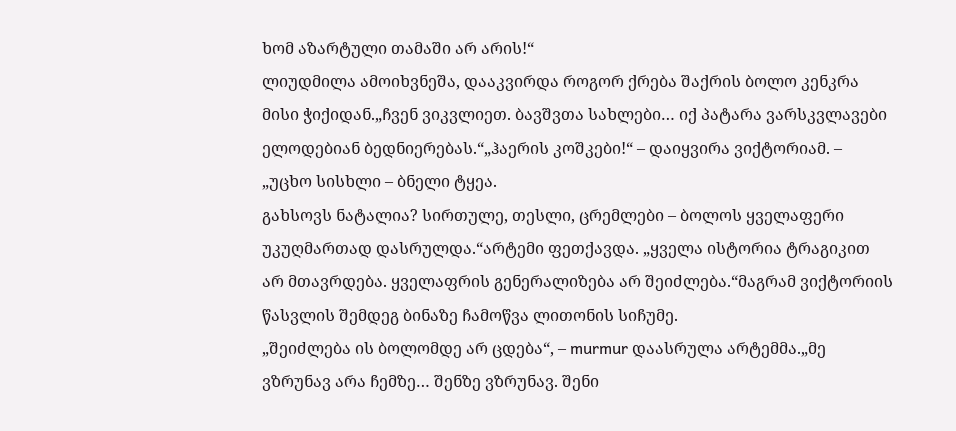ხომ აზარტული თამაში არ არის!“
ლიუდმილა ამოიხვნეშა, დააკვირდა როგორ ქრება შაქრის ბოლო კენკრა მისი ჭიქიდან.„ჩვენ ვიკვლიეთ. ბავშვთა სახლები… იქ პატარა ვარსკვლავები ელოდებიან ბედნიერებას.“„ჰაერის კოშკები!“ – დაიყვირა ვიქტორიამ. – „უცხო სისხლი – ბნელი ტყეა.
გახსოვს ნატალია? სირთულე, თესლი, ცრემლები – ბოლოს ყველაფერი უკუღმართად დასრულდა.“არტემი ფეთქავდა. „ყველა ისტორია ტრაგიკით არ მთავრდება. ყველაფრის გენერალიზება არ შეიძლება.“მაგრამ ვიქტორიის წასვლის შემდეგ ბინაზე ჩამოწვა ლითონის სიჩუმე.
„შეიძლება ის ბოლომდე არ ცდება“, – murmur დაასრულა არტემმა.„მე ვზრუნავ არა ჩემზე… შენზე ვზრუნავ. შენი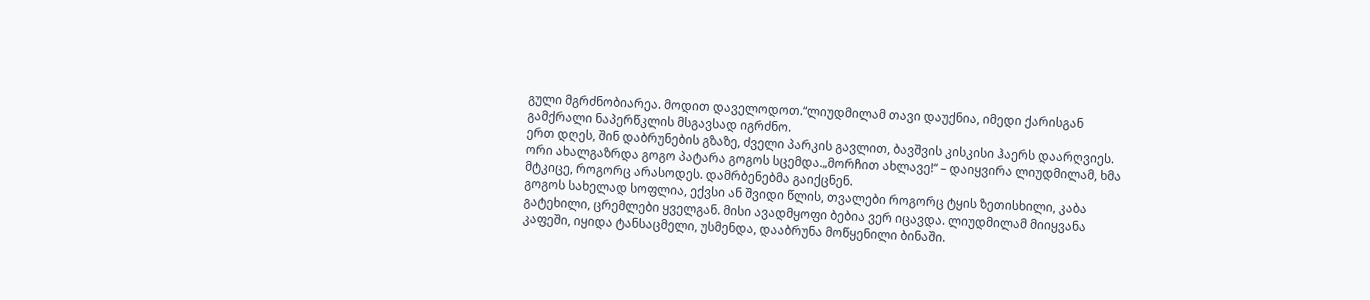გული მგრძნობიარეა. მოდით დაველოდოთ.“ლიუდმილამ თავი დაუქნია, იმედი ქარისგან გამქრალი ნაპერწკლის მსგავსად იგრძნო.
ერთ დღეს, შინ დაბრუნების გზაზე, ძველი პარკის გავლით, ბავშვის კისკისი ჰაერს დაარღვიეს. ორი ახალგაზრდა გოგო პატარა გოგოს სცემდა.„მორჩით ახლავე!“ – დაიყვირა ლიუდმილამ, ხმა მტკიცე, როგორც არასოდეს. დამრბენებმა გაიქცნენ.
გოგოს სახელად სოფლია, ექვსი ან შვიდი წლის, თვალები როგორც ტყის ზეთისხილი, კაბა გატეხილი, ცრემლები ყველგან. მისი ავადმყოფი ბებია ვერ იცავდა. ლიუდმილამ მიიყვანა კაფეში, იყიდა ტანსაცმელი, უსმენდა, დააბრუნა მოწყენილი ბინაში.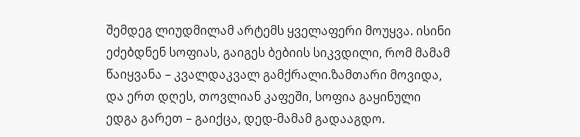შემდეგ ლიუდმილამ არტემს ყველაფერი მოუყვა. ისინი ეძებდნენ სოფიას, გაიგეს ბებიის სიკვდილი, რომ მამამ წაიყვანა – კვალდაკვალ გამქრალი.ზამთარი მოვიდა, და ერთ დღეს, თოვლიან კაფეში, სოფია გაყინული ედგა გარეთ – გაიქცა, დედ-მამამ გადააგდო.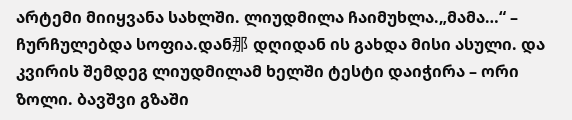არტემი მიიყვანა სახლში. ლიუდმილა ჩაიმუხლა.„მამა…“ – ჩურჩულებდა სოფია.დან那 დღიდან ის გახდა მისი ასული. და კვირის შემდეგ ლიუდმილამ ხელში ტესტი დაიჭირა – ორი ზოლი. ბავშვი გზაში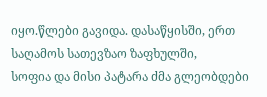იყო.წლები გავიდა. დასაწყისში, ერთ საღამოს სათევზაო ზაფხულში,
სოფია და მისი პატარა ძმა გლეობდები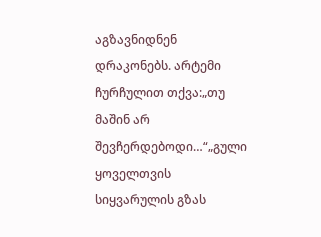აგზავნიდნენ დრაკონებს. არტემი ჩურჩულით თქვა:„თუ მაშინ არ შევჩერდებოდი…“„გული ყოველთვის სიყვარულის გზას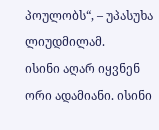პოულობს“, – უპასუხა ლიუდმილამ.
ისინი აღარ იყვნენ ორი ადამიანი. ისინი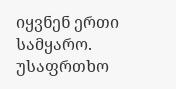იყვნენ ერთი სამყარო. უსაფრთხო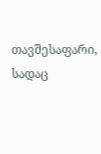თავშესაფარი, სადაც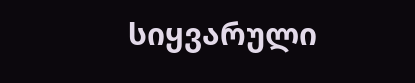სიყვარული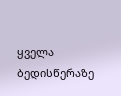ყველა ბედისწერაზე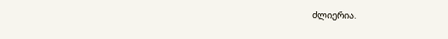ძლიერია.